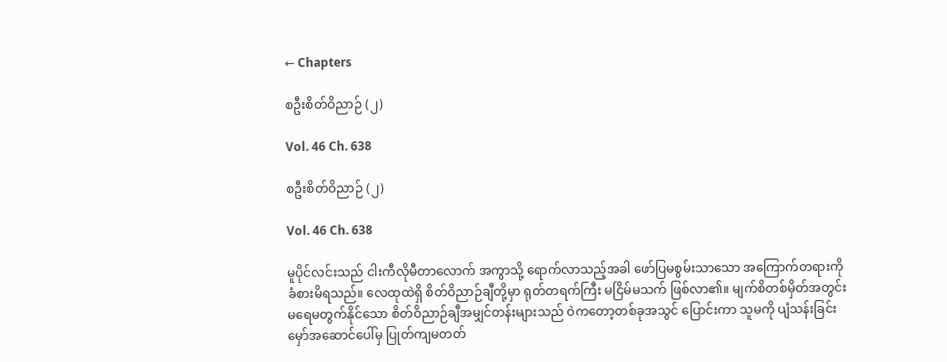← Chapters

စဦးစိတ်ဝိညာဉ် (၂)

Vol. 46 Ch. 638

စဦးစိတ်ဝိညာဉ် (၂)

Vol. 46 Ch. 638

မူပိုင်လင်းသည် ငါးကီလိုမီတာလောက် အကွာသို့ ရောက်လာသည့်အခါ ဖော်ပြမစွမ်းသာသော အကြောက်တရားကို ခံစားမိရသည်။ လေထုထဲရှိ စိတ်ဝိညာဉ်ချီတို့မှာ ရုတ်တရက်ကြီး မငြိမ်မသက် ဖြစ်လာ၏။ မျက်စိတစ်မှိတ်အတွင်း မရေမတွက်နိုင်သော စိတ်ဝိညာဉ်ချီအမျှင်တန်းများသည် ဝဲကတော့တစ်ခုအသွင် ပြောင်းကာ သူမကို ပျံသန်းခြင်းမှော်အဆောင်ပေါ်မှ ပြုတ်ကျမတတ်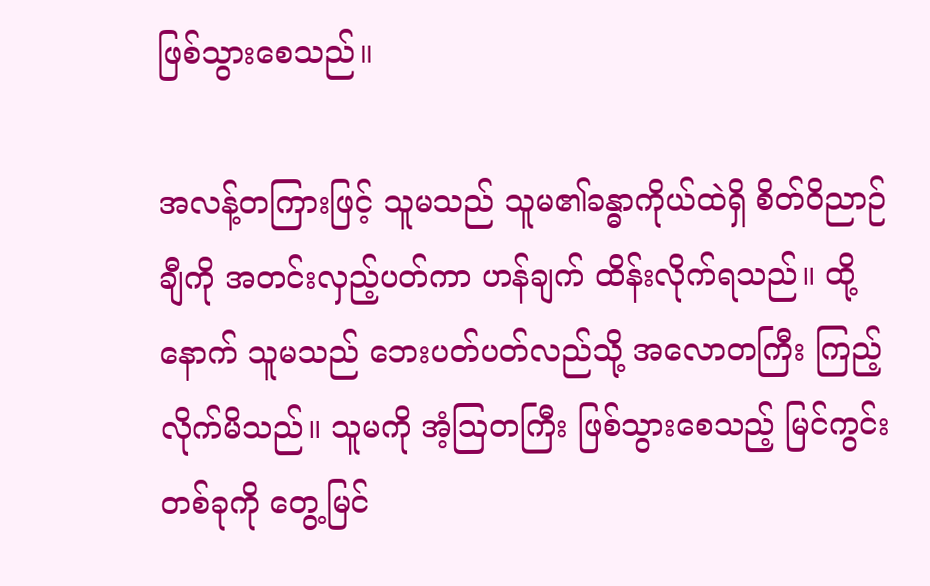ဖြစ်သွားစေသည်။

အလန့်တကြားဖြင့် သူမသည် သူမ၏ခန္ဓာကိုယ်ထဲရှိ စိတ်ဝိညာဉ်ချီကို အတင်းလှည့်ပတ်ကာ ဟန်ချက် ထိန်းလိုက်ရသည်။ ထို့နောက် သူမသည် ဘေးပတ်ပတ်လည်သို့ အလောတကြီး ကြည့်လိုက်မိသည်။ သူမကို အံ့ဩတကြီး ဖြစ်သွားစေသည့် မြင်ကွင်းတစ်ခုကို တွေ့မြင်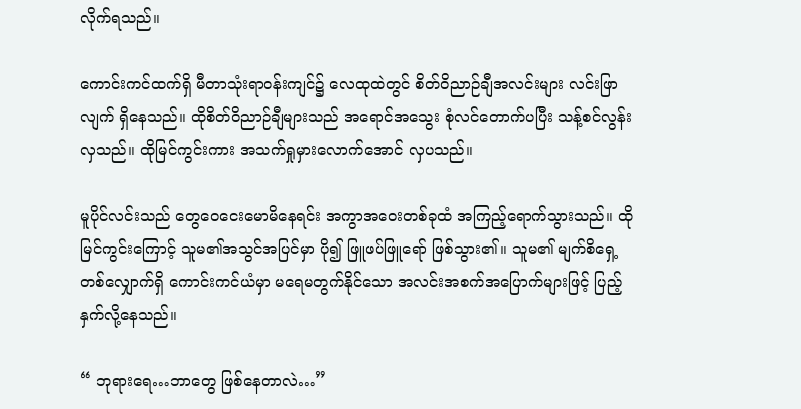လိုက်ရသည်။

ကောင်းကင်ထက်ရှိ မီတာသုံးရာဝန်းကျင်၌ လေထုထဲတွင် စိတ်ဝိညာဉ်ချီအလင်းများ လင်းဖြာလျက် ရှိနေသည်။ ထိုစိတ်ဝိညာဉ်ချီများသည် အရောင်အသွေး စုံလင်တောက်ပပြီး သန့်စင်လွန်းလှသည်။ ထိုမြင်ကွင်းကား အသက်ရှုမှားလောက်အောင် လှပသည်။

မူပိုင်လင်းသည် တွေဝေငေးမောမိနေရင်း အကွာအဝေးတစ်ခုထံ အကြည့်ရောက်သွားသည်။ ထိုမြင်ကွင်းကြောင့် သူမ၏အသွင်အပြင်မှာ ပို၍ ဖြူဖပ်ဖြူရော် ဖြစ်သွား၏။ သူမ၏ မျက်စိရှေ့ တစ်လျှောက်ရှိ ကောင်းကင်ယံမှာ မရေမတွက်နိုင်သော အလင်းအစက်အပြောက်များဖြင့် ပြည့်နှက်လို့နေသည်။

“ ဘုရားရေ…ဘာတွေ ဖြစ်နေတာလဲ…”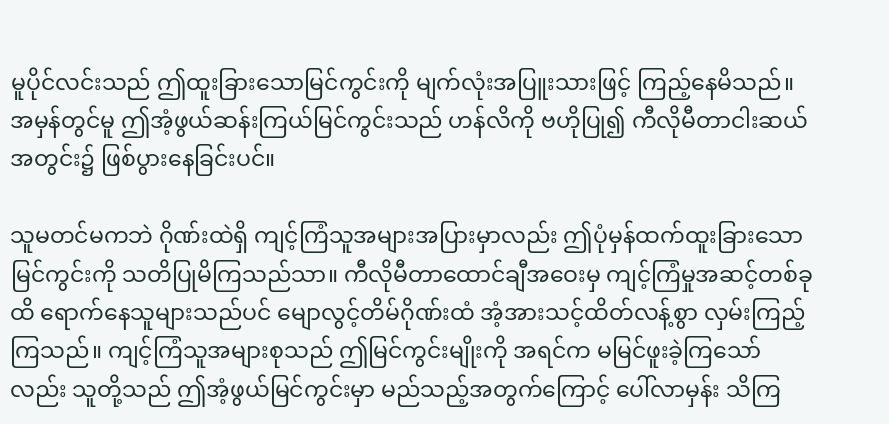မူပိုင်လင်းသည် ဤထူးခြားသောမြင်ကွင်းကို မျက်လုံးအပြူးသားဖြင့် ကြည့်နေမိသည်။ အမှန်တွင်မူ ဤအံ့ဖွယ်ဆန်းကြယ်မြင်ကွင်းသည် ဟန်လိကို ဗဟိုပြု၍ ကီလိုမီတာငါးဆယ်အတွင်း၌ ဖြစ်ပွားနေခြင်းပင်။

သူမတင်မကဘဲ ဂိုဏ်းထဲရှိ ကျင့်ကြံသူအများအပြားမှာလည်း ဤပုံမှန်ထက်ထူးခြားသော မြင်ကွင်းကို သတိပြုမိကြသည်သာ။ ကီလိုမီတာထောင်ချီအဝေးမှ ကျင့်ကြံမှုအဆင့်တစ်ခုထိ ရောက်နေသူများသည်ပင် မျောလွင့်တိမ်ဂိုဏ်းထံ အံ့အားသင့်ထိတ်လန့်စွာ လှမ်းကြည့်ကြသည်။ ကျင့်ကြံသူအများစုသည် ဤမြင်ကွင်းမျိုးကို အရင်က မမြင်ဖူးခဲ့ကြသော်လည်း သူတို့သည် ဤအံ့ဖွယ်မြင်ကွင်းမှာ မည်သည့်အတွက်ကြောင့် ပေါ်လာမှန်း သိကြ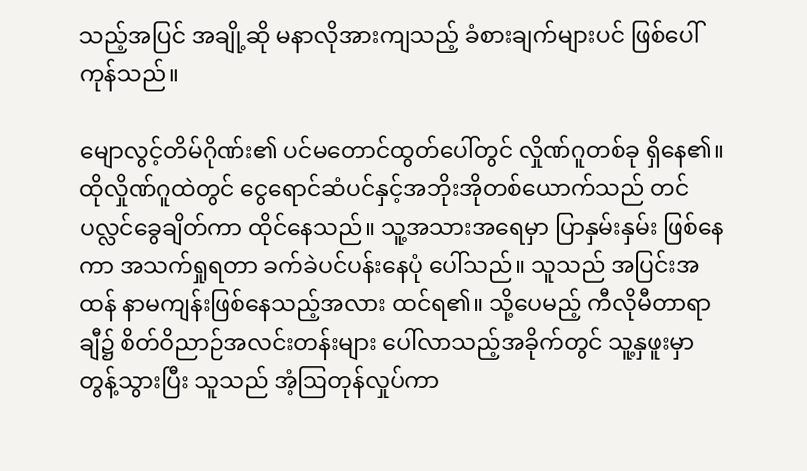သည့်အပြင် အချို့ဆို မနာလိုအားကျသည့် ခံစားချက်များပင် ဖြစ်ပေါ်ကုန်သည်။

မျောလွင့်တိမ်ဂိုဏ်း၏ ပင်မတောင်ထွတ်ပေါ်တွင် လှိုဏ်ဂူတစ်ခု ရှိနေ၏။ ထိုလှိုဏ်ဂူထဲတွင် ငွေရောင်ဆံပင်နှင့်အဘိုးအိုတစ်ယောက်သည် တင်ပလ္လင်ခွေချိတ်ကာ ထိုင်နေသည်။ သူ့အသားအရေမှာ ပြာနှမ်းနှမ်း ဖြစ်နေကာ အသက်ရှုရတာ ခက်ခဲပင်ပန်းနေပုံ ပေါ်သည်။ သူသည် အပြင်းအထန် နာမကျန်းဖြစ်နေသည့်အလား ထင်ရ၏။ သို့ပေမည့် ကီလိုမီတာရာချီ၌ စိတ်ဝိညာဉ်အလင်းတန်းများ ပေါ်လာသည့်အခိုက်တွင် သူ့နှဖူးမှာ တွန့်သွားပြီး သူသည် အံ့ဩတုန်လှုပ်ကာ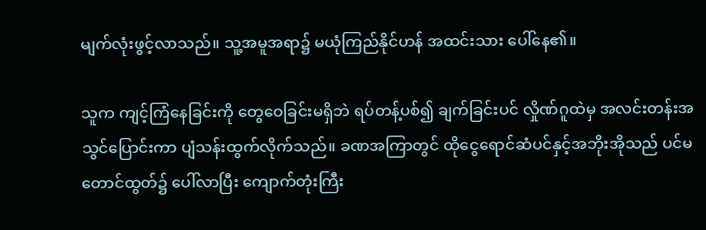မျက်လုံးဖွင့်လာသည်။ သူ့အမူအရာ၌ မယုံကြည်နိုင်ဟန် အထင်းသား ပေါ်နေ၏။

သူက ကျင့်ကြံနေခြင်းကို တွေဝေခြင်းမရှိဘဲ ရပ်တန့်ပစ်၍ ချက်ခြင်းပင် လှိုဏ်ဂူထဲမှ အလင်းတန်းအသွင်ပြောင်းကာ ပျံသန်းထွက်လိုက်သည်။ ခဏအကြာတွင် ထိုငွေရောင်ဆံပင်နှင့်အဘိုးအိုသည် ပင်မတောင်ထွတ်၌ ပေါ်လာပြီး ကျောက်တုံးကြီး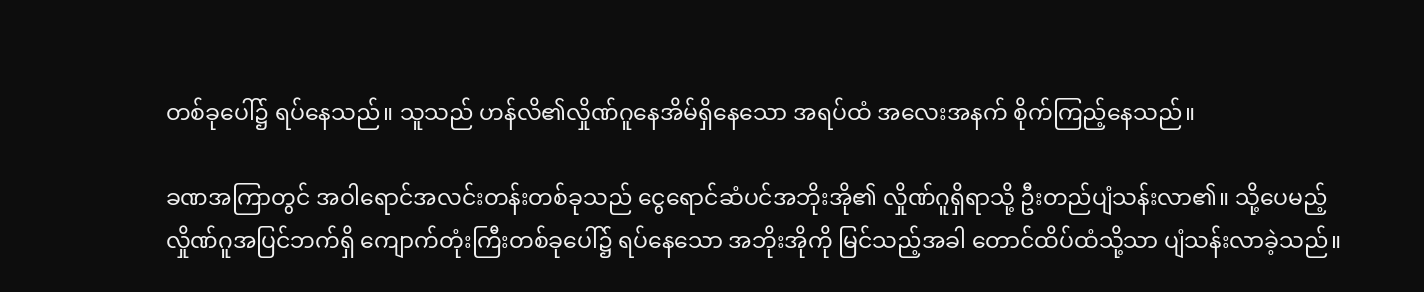တစ်ခုပေါ်၌ ရပ်နေသည်။ သူသည် ဟန်လိ၏လှိုဏ်ဂူနေအိမ်ရှိနေသော အရပ်ထံ အလေးအနက် စိုက်ကြည့်နေသည်။

ခဏအကြာတွင် အဝါရောင်အလင်းတန်းတစ်ခုသည် ငွေရောင်ဆံပင်အဘိုးအို၏ လှိုဏ်ဂူရှိရာသို့ ဦးတည်ပျံသန်းလာ၏။ သို့ပေမည့် လှိုဏ်ဂူအပြင်ဘက်ရှိ ကျောက်တုံးကြီးတစ်ခုပေါ်၌ ရပ်နေသော အဘိုးအိုကို မြင်သည့်အခါ တောင်ထိပ်ထံသို့သာ ပျံသန်းလာခဲ့သည်။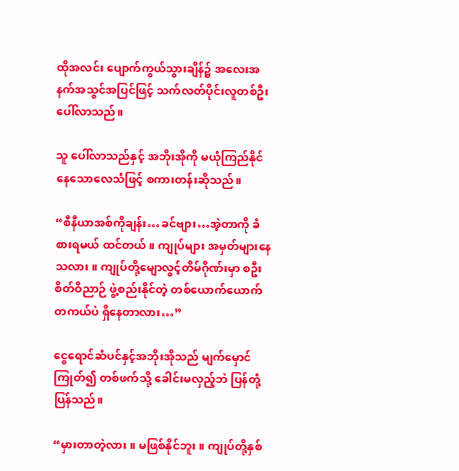ထိုအလင်း ပျောက်ကွယ်သွားချိန်၌ အလေးအနက်အသွင်အပြင်ဖြင့် သက်လတ်ပိုင်းလူတစ်ဦး ပေါ်လာသည်။

သူ ပေါ်လာသည်နှင့် အဘိုးအိုကို မယုံကြည်နိုင်နေသောလေသံဖြင့် စကားတန်းဆိုသည်။

“စီနီယာအစ်ကိုချန်း…ခင်ဗျား…အဲ့တာကို ခံစားရမယ် ထင်တယ်။ ကျုပ်များ အမှတ်များနေသလား။ ကျုပ်တို့မျောလွင့်တိမ်ဂိုဏ်းမှာ စဦးစိတ်ဝိညာဉ် ဖွဲ့စည်းနိုင်တဲ့ တစ်ယောက်ယောက် တကယ်ပဲ ရှိနေတာလား…”

ငွေရောင်ဆံပင်နှင့်အဘိုးအိုသည် မျက်မှောင်ကြုတ်၍ တစ်ဖက်သို့ ခေါင်းမလှည့်ဘဲ ပြန်တုံ့ပြန်သည်။

“မှားတာတဲ့လား။ မဖြစ်နိုင်ဘူး။ ကျုပ်တို့နှစ်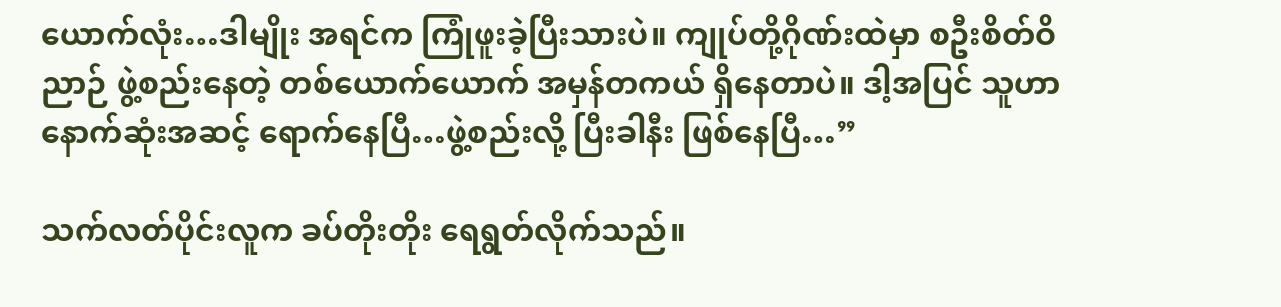ယောက်လုံး…ဒါမျိုး အရင်က ကြုံဖူးခဲ့ပြီးသားပဲ။ ကျုပ်တို့ဂိုဏ်းထဲမှာ စဦးစိတ်ဝိညာဉ် ဖွဲ့စည်းနေတဲ့ တစ်ယောက်ယောက် အမှန်တကယ် ရှိနေတာပဲ။ ဒါ့အပြင် သူဟာ နောက်ဆုံးအဆင့် ရောက်နေပြီ…ဖွဲ့စည်းလို့ ပြီးခါနီး ဖြစ်နေပြီ…”

သက်လတ်ပိုင်းလူက ခပ်တိုးတိုး ရေရွတ်လိုက်သည်။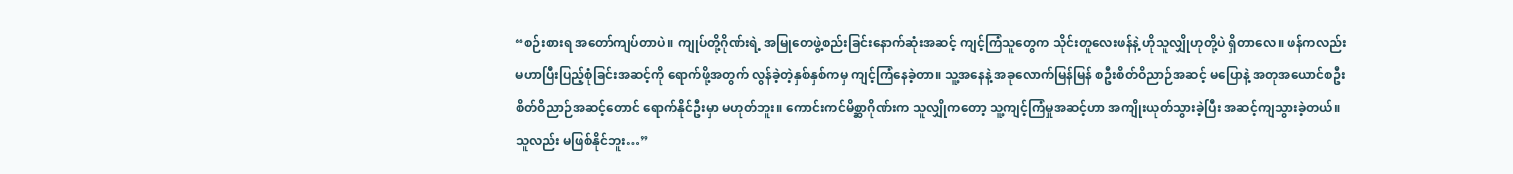“စဉ်းစားရ အတော်ကျပ်တာပဲ။ ကျုပ်တို့ဂိုဏ်းရဲ့ အမြုတေဖွဲ့စည်းခြင်းနောက်ဆုံးအဆင့် ကျင့်ကြံသူတွေက သိုင်းတူလေးဖန်နဲ့ ဟိုသူလျှိုဟုတို့ပဲ ရှိတာလေ။ ဖန်ကလည်း မဟာပြီးပြည့်စုံခြင်းအဆင့်ကို ရောက်ဖို့အတွက် လွန်ခဲ့တဲ့နှစ်နှစ်ကမှ ကျင့်ကြံနေခဲ့တာ။ သူ့အနေနဲ့ အခုလောက်မြန်မြန် စဦးစိတ်ဝိညာဉ်အဆင့် မပြောနဲ့ အတုအယောင်စဦးစိတ်ဝိညာဉ်အဆင့်တောင် ရောက်နိုင်ဦးမှာ မဟုတ်ဘူး။ ကောင်းကင်မိစ္ဆာဂိုဏ်းက သူလျှိုကတော့ သူ့ကျင့်ကြံမှုအဆင့်ဟာ အကျိုးယုတ်သွားခဲ့ပြီး အဆင့်ကျသွားခဲ့တယ်။ သူလည်း မဖြစ်နိုင်ဘူး…”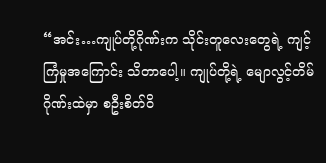“အင်း…ကျုပ်တို့ဂိုဏ်းက သိုင်းတူလေးတွေရဲ့ ကျင့်ကြံမှုအကြောင်း သိတာပေါ့။ ကျုပ်တို့ရဲ့ မျောလွင့်တိမ်ဂိုဏ်းထဲမှာ စဦးစိတ်ဝိ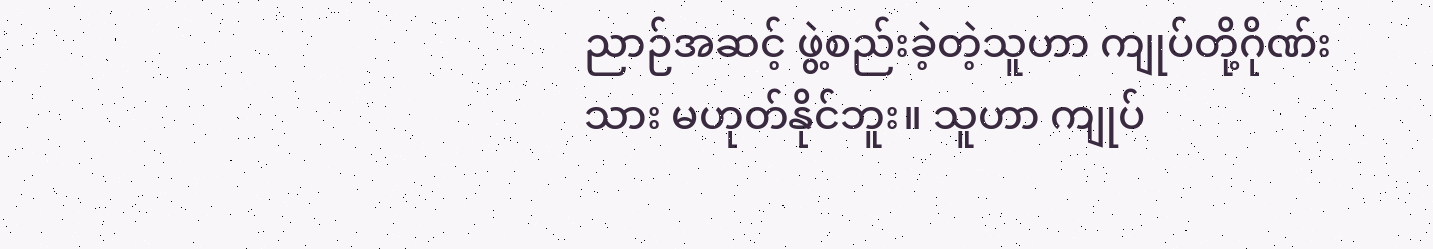ညာဉ်အဆင့် ဖွဲ့စည်းခဲ့တဲ့သူဟာ ကျုပ်တို့ဂိုဏ်းသား မဟုတ်နိုင်ဘူး။ သူဟာ ကျုပ်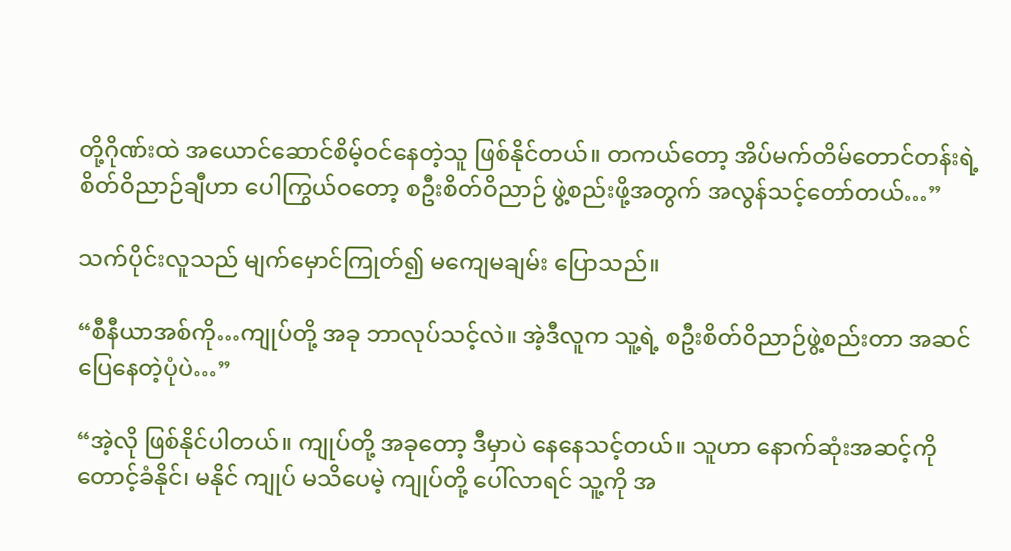တို့ဂိုဏ်းထဲ အယောင်ဆောင်စိမ့်ဝင်နေတဲ့သူ ဖြစ်နိုင်တယ်။ တကယ်တော့ အိပ်မက်တိမ်တောင်တန်းရဲ့ စိတ်ဝိညာဉ်ချီဟာ ပေါကြွယ်ဝတော့ စဦးစိတ်ဝိညာဉ် ဖွဲ့စည်းဖို့အတွက် အလွန်သင့်တော်တယ်…”

သက်ပိုင်းလူသည် မျက်မှောင်ကြုတ်၍ မကျေမချမ်း ပြောသည်။

“စီနီယာအစ်ကို…ကျုပ်တို့ အခု ဘာလုပ်သင့်လဲ။ အဲ့ဒီလူက သူ့ရဲ့ စဦးစိတ်ဝိညာဉ်ဖွဲ့စည်းတာ အဆင်ပြေနေတဲ့ပုံပဲ…”

“အဲ့လို ဖြစ်နိုင်ပါတယ်။ ကျုပ်တို့ အခုတော့ ဒီမှာပဲ နေနေသင့်တယ်။ သူဟာ နောက်ဆုံးအဆင့်ကို တောင့်ခံနိုင်၊ မနိုင် ကျုပ် မသိပေမဲ့ ကျုပ်တို့ ပေါ်လာရင် သူ့ကို အ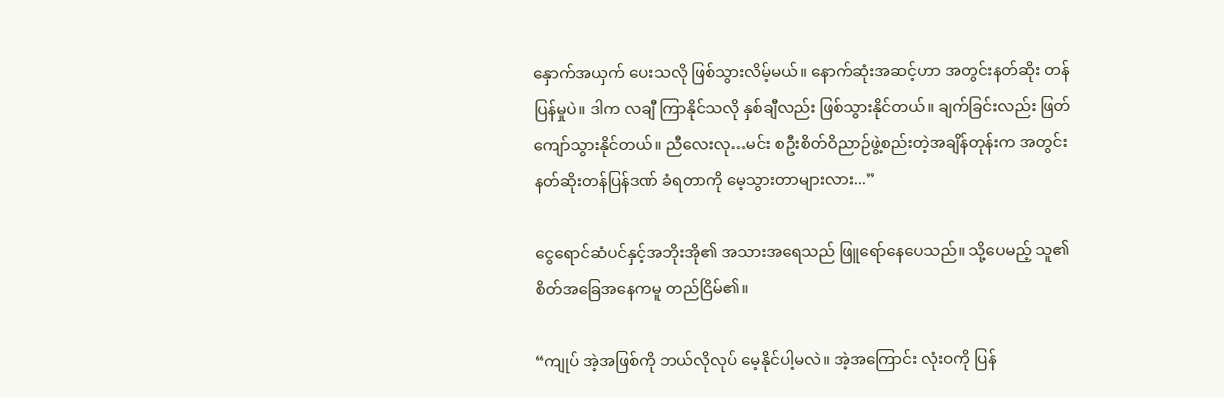နှောက်အယှက် ပေးသလို ဖြစ်သွားလိမ့်မယ်။ နောက်ဆုံးအဆင့်ဟာ အတွင်းနတ်ဆိုး တန်ပြန်မှုပဲ။ ဒါက လချီ ကြာနိုင်သလို နှစ်ချီလည်း ဖြစ်သွားနိုင်တယ်။ ချက်ခြင်းလည်း ဖြတ်ကျော်သွားနိုင်တယ်။ ညီလေးလု…မင်း စဦးစိတ်ဝိညာဉ်ဖွဲ့စည်းတဲ့အချိန်တုန်းက အတွင်းနတ်ဆိုးတန်ပြန်ဒဏ် ခံရတာကို မေ့သွားတာများလား...”

ငွေရောင်ဆံပင်နှင့်အဘိုးအို၏ အသားအရေသည် ဖြူရော်နေပေသည်။ သို့ပေမည့် သူ၏စိတ်အခြေအနေကမူ တည်ငြိမ်၏။

“ကျုပ် အဲ့အဖြစ်ကို ဘယ်လိုလုပ် မေ့နိုင်ပါ့မလဲ။ အဲ့အကြောင်း လုံးဝကို ပြန်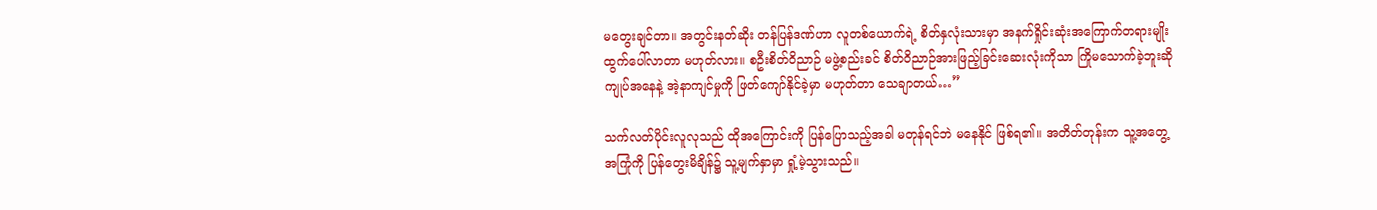မတွေးချင်တာ။ အတွင်းနတ်ဆိုး တန်ပြန်ဒဏ်ဟာ လူတစ်ယောက်ရဲ့ စိတ်နှလုံးသားမှာ အနက်ရှိုင်းဆုံးအကြောက်တရားမျိုး ထွက်ပေါ်လာတာ မဟုတ်လား။ စဦးစိတ်ဝိညာဉ် မဖွဲ့စည်းခင် စိတ်ဝိညာဉ်အားဖြည့်ခြင်းဆေးလုံးကိုသာ ကြိုမသောက်ခဲ့ဘူးဆို ကျုပ်အနေနဲ့ အဲ့နာကျင်မှုကို ဖြတ်ကျော်နိုင်ခဲ့မှာ မဟုတ်တာ သေချာတယ်…”

သက်လတ်ပိုင်းလူလုသည် ထိုအကြောင်းကို ပြန်ပြောသည့်အခါ မတုန်ရင်ဘဲ မနေနိုင် ဖြစ်ရ၏။ အတိတ်တုန်းက သူ့အတွေ့အကြုံကို ပြန်တွေးမိချိန်၌ သူ့မျက်နှာမှာ ရှုံ့မဲ့သွားသည်။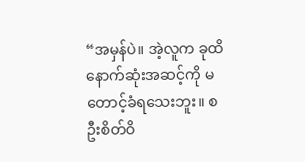“အမှန်ပဲ။ အဲ့လူက ခုထိ နောက်ဆုံးအဆင့်ကို မတောင့်ခံရသေးဘူး။ စဦးစိတ်ဝိ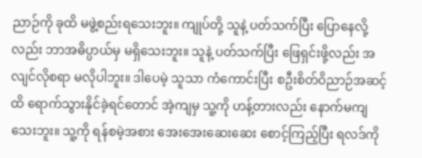ညာဉ်ကို ခုထိ မဖွဲ့စည်းရသေးဘူး။ ကျုပ်တို့ သူနဲ့ ပတ်သက်ပြီး ပြောနေလို့လည်း ဘာအဓိပ္ပာယ်မှ မရှိသေးဘူး။ သူနဲ့ ပတ်သက်ပြီး ဖြေရှင်းဖို့လည်း အလျင်လိုစရာ မလိုပါဘူး။ ဒါပေမဲ့ သူသာ ကံကောင်းပြီး စဦးစိတ်ဝိညာဉ်အဆင့်ထိ ရောက်သွားနိုင်ခဲ့ရင်တောင် အဲ့ကျမှ သူ့ကို ဟန့်တားလည်း နောက်မကျသေးဘူး။ သူ့ကို ရန်စမဲ့အစား အေးအေးဆေးဆေး စောင့်ကြည့်ပြီး ရလဒ်ကို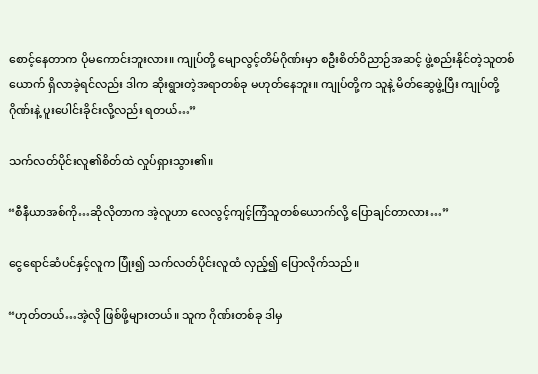စောင့်နေတာက ပိုမကောင်းဘူးလား။ ကျုပ်တို့ မျောလွင့်တိမ်ဂိုဏ်းမှာ စဦးစိတ်ဝိညာဉ်အဆင့် ဖွဲ့စည်းနိုင်တဲ့သူတစ်ယောက် ရှိလာခဲ့ရင်လည်း ဒါက ဆိုးရွားတဲ့အရာတစ်ခု မဟုတ်နေဘူး။ ကျုပ်တို့က သူနဲ့ မိတ်ဆွေဖွဲ့ပြီး ကျုပ်တို့ဂိုဏ်းနဲ့ ပူးပေါင်းခိုင်းလို့လည်း ရတယ်…”

သက်လတ်ပိုင်းလူ၏စိတ်ထဲ လှုပ်ရှားသွား၏။

“စီနီယာအစ်ကို…ဆိုလိုတာက အဲ့လူဟာ လေလွင့်ကျင့်ကြံသူတစ်ယောက်လို့ ပြောချင်တာလား…”

ငွေရောင်ဆံပင်နှင့်လူက ပြုံး၍ သက်လတ်ပိုင်းလူထံ လှည့်၍ ပြောလိုက်သည်‌။

“ဟုတ်တယ်…အဲ့လို ဖြစ်ဖို့များတယ်။ သူက ဂိုဏ်းတစ်ခု ဒါမှ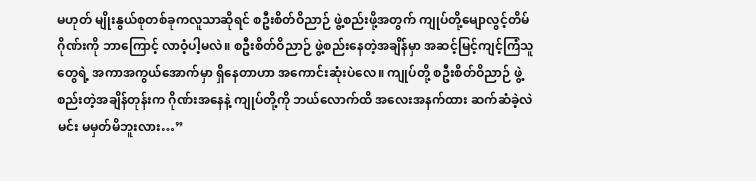မဟုတ် မျိုးနွယ်စုတစ်ခုကလူသာဆိုရင် စဦးစိတ်ဝိညာဉ် ဖွဲ့စည်းဖို့အတွက် ကျုပ်တို့မျောလွင့်တိမ်ဂိုဏ်းကို ဘာကြောင့် လာဝံ့ပါ့မလဲ။ စဦးစိတ်ဝိညာဉ် ဖွဲ့စည်းနေတဲ့အချိန်မှာ အဆင့်မြင့်ကျင့်ကြံသူတွေရဲ့ အကာအကွယ်အောက်မှာ ရှိနေတာဟာ အကောင်းဆုံးပဲလေ။ ကျုပ်တို့ စဦးစိတ်ဝိညာဉ် ဖွဲ့စည်းတဲ့အချိန်တုန်းက ဂိုဏ်းအနေနဲ့ ကျုပ်တို့ကို ဘယ်လောက်ထိ အလေးအနက်ထား ဆက်ဆံခဲ့လဲ မင်း မမှတ်မိဘူးလား…”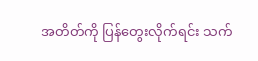အတိတ်ကို ပြန်တွေးလိုက်ရင်း သက်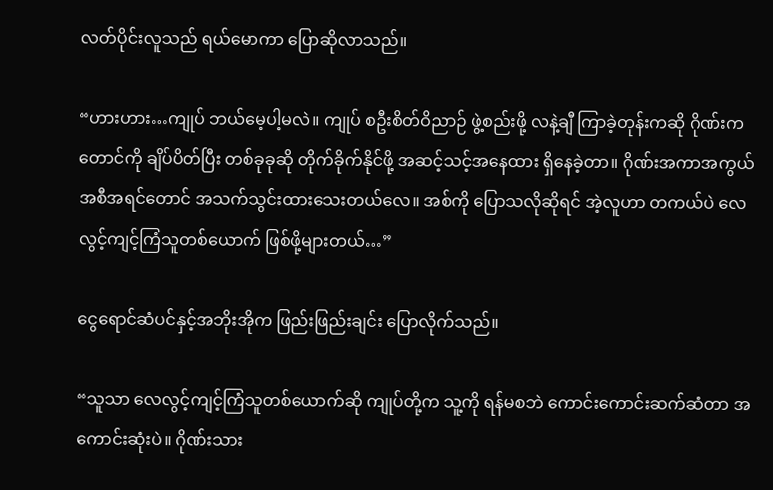လတ်ပိုင်းလူသည် ရယ်မောကာ ပြောဆိုလာသည်။

“ဟားဟား…ကျုပ် ဘယ်မေ့ပါ့မလဲ။ ကျုပ် စဦးစိတ်ဝိညာဉ် ဖွဲ့စည်းဖို့ လနဲ့ချီ ကြာခဲ့တုန်းကဆို ဂိုဏ်းက တောင်ကို ချိပ်ပိတ်ပြီး တစ်ခုခုဆို တိုက်ခိုက်နိုင်ဖို့ အဆင့်သင့်အနေထား ရှိနေခဲ့တာ။ ဂိုဏ်းအကာအကွယ်အစီအရင်တောင် အသက်သွင်းထားသေးတယ်လေ။ အစ်ကို ပြောသလိုဆိုရင် အဲ့လူဟာ တကယ်ပဲ လေလွင့်ကျင့်ကြံသူတစ်ယောက် ဖြစ်ဖို့များတယ်…”

ငွေရောင်ဆံပင်နှင့်အဘိုးအိုက ဖြည်းဖြည်းချင်း ပြောလိုက်သည်။

“သူသာ လေလွင့်ကျင့်ကြံသူတစ်ယောက်ဆို ကျုပ်တို့က သူ့ကို ရန်မစဘဲ ကောင်းကောင်းဆက်ဆံတာ အကောင်းဆုံးပဲ။ ဂိုဏ်းသား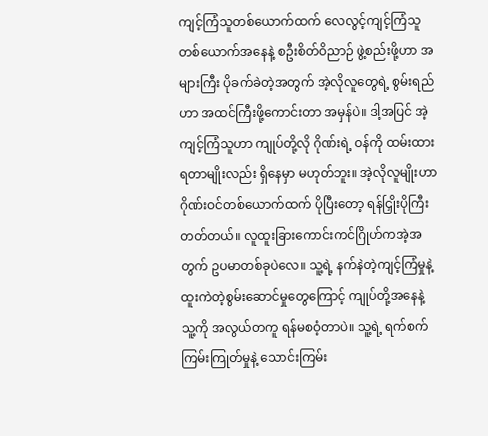ကျင့်ကြံသူတစ်ယောက်ထက် လေလွင့်ကျင့်ကြံသူတစ်ယောက်အနေနဲ့ စဦးစိတ်ဝိညာဉ် ဖွဲ့စည်းဖို့ဟာ အများကြီး ပိုခက်ခဲတဲ့အတွက် အဲ့လိုလူတွေရဲ့ စွမ်းရည်ဟာ အထင်ကြီးဖို့ကောင်းတာ အမှန်ပဲ။ ဒါ့အပြင် အဲ့ကျင့်ကြံသူဟာ ကျုပ်တို့လို ဂိုဏ်းရဲ့ ဝန်ကို ထမ်းထားရတာမျိုးလည်း ရှိနေမှာ မဟုတ်ဘူး။ အဲ့လိုလူမျိုးဟာ ဂိုဏ်းဝင်တစ်ယောက်ထက် ပိုပြီးတော့ ရန်ငြှိုးပိုကြီးတတ်တယ်။ လူထူးခြားကောင်းကင်ဂြိုဟ်ကအဲ့အတွက် ဥပမာတစ်ခုပဲလေ။ သူ့ရဲ့ နက်နဲတဲ့ကျင့်ကြံမှုနဲ့ ထူးကဲတဲ့စွမ်းဆောင်မှုတွေကြောင့် ကျုပ်တို့အနေနဲ့ သူ့ကို အလွယ်တကူ ရန်မစဝံ့တာပဲ။ သူ့ရဲ့ ရက်စက်ကြမ်းကြုတ်မှုနဲ့ သောင်းကြမ်း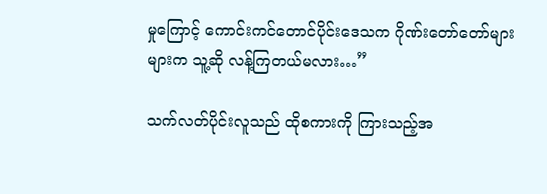မှုကြောင့် ကောင်းကင်တောင်ပိုင်းဒေသက ဂိုဏ်းတော်တော်များများက သူ့ဆို လန့်ကြတယ်မလား…”

သက်လတ်ပိုင်းလူသည် ထိုစကားကို ကြားသည့်အ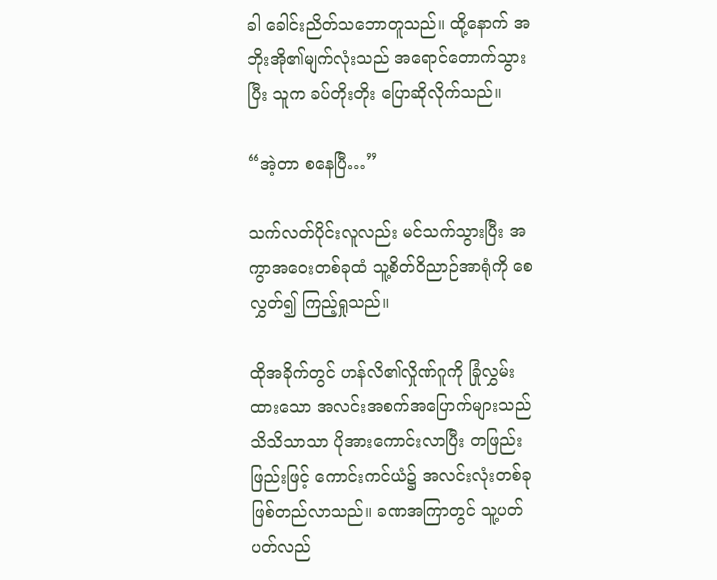ခါ ခေါင်းညိတ်သဘောတူသည်။ ထို့နောက် အဘိုးအို၏မျက်လုံးသည် အရောင်တောက်သွားပြီး သူက ခပ်တိုးတိုး ပြောဆိုလိုက်သည်။

“အဲ့တာ စနေပြီ…”

သက်လတ်ပိုင်းလူလည်း မင်သက်သွားပြီး အကွာအဝေးတစ်ခုထံ သူ့စိတ်ဝိညာဉ်အာရုံကို စေလွှတ်၍ ကြည့်ရှုသည်။

ထိုအခိုက်တွင် ဟန်လိ၏လှိုဏ်ဂူကို ခြုံလွှမ်းထားသော အလင်းအစက်အပြောက်များသည် သိသိသာသာ ပိုအားကောင်းလာပြီး တဖြည်းဖြည်းဖြင့် ကောင်းကင်ယံ၌ အလင်းလုံးတစ်ခု ဖြစ်တည်လာသည်။ ခဏအကြာတွင် သူ့ပတ်ပတ်လည်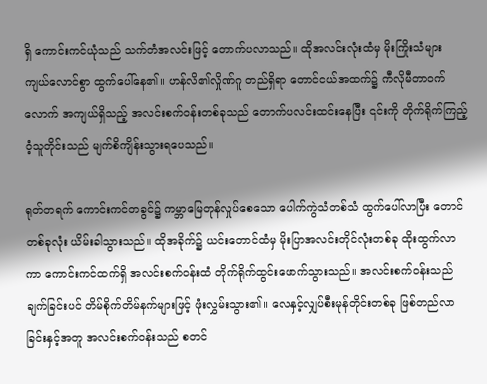ရှိ ကောင်းကင်ယုံသည် သက်တံအလင်းဖြင့် တောက်ပလာသည်။ ထိုအလင်းလုံးထံမှ မိုးကြိုးသံများ ကျယ်လောင်စွာ ထွက်ပေါ်နေ၏။ ဟန်လိ၏လှိုဏ်ဂူ တည်ရှိရာ တောင်ငယ်အထက်၌ ကီလိုမီတာဝက်လောက် အကျယ်ရှိသည့် အလင်းစက်ဝန်းတစ်ခုသည် တောက်ပလင်းထင်းနေပြီး ၎င်းကို တိုက်ရိုက်ကြည့်ဝံ့သူတိုင်းသည် မျက်စိကျိန်းသွားရပေသည်။

ရုတ်တရက် ကောင်းကင်တခွင်၌ ကမ္ဘာမြေတုန်လှုပ်စေသော ပေါက်ကွဲသံတစ်သံ ထွက်ပေါ်လာပြီး တောင်တစ်ခုလုံး ယိမ်းခါသွားသည်။ ထိုအခိုက်၌ ယင်းတောင်ထံမှ မိုးပြာအလင်းတိုင်လုံးတစ်ခု ထိုးထွက်လာကာ ကောင်းကင်ထက်ရှိ အလင်းစက်ဝန်းထံ တိုက်ရိုက်ထွင်းဖောက်သွားသည်။ အလင်းစက်ဝန်းသည် ချက်ခြင်းပင် တိမ်စိုက်တိမ်နက်များဖြင့် ဖုံးလွှမ်းသွား၏။ လေနှင့်လျှပ်စီးမုန်တိုင်းတစ်ခု ဖြစ်တည်လာခြင်းနှင့်အတူ အလင်းစက်ဝန်းသည် စတင်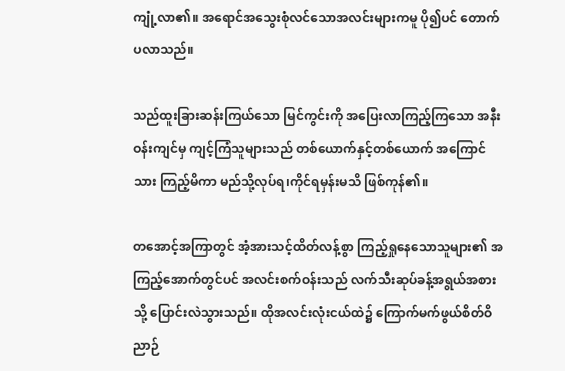ကျုံ့လာ၏။ အရောင်အသွေးစုံလင်သောအလင်းများကမူ ပို၍ပင် တောက်ပလာသည်။

သည်ထူးခြားဆန်းကြယ်သော မြင်ကွင်းကို အပြေးလာကြည့်ကြသော အနီးဝန်းကျင်မှ ကျင့်ကြံသူများသည် တစ်ယောက်နှင့်တစ်ယောက် အကြောင်သား ကြည့်မိကာ မည်သို့လုပ်ရ၊ကိုင်ရမှန်းမသိ ဖြစ်ကုန်၏။

တအောင့်အကြာတွင် အံ့အားသင့်ထိတ်လန့်စွာ ကြည့်ရှုနေသောသူများ၏ အကြည့်အောက်တွင်ပင် အလင်းစက်ဝန်းသည် လက်သီးဆုပ်ခန့်အရွယ်အစားသို့ ပြောင်းလဲသွားသည်။ ထိုအလင်းလုံးငယ်ထဲ၌ ကြောက်မက်ဖွယ်စိတ်ဝိညာဉ်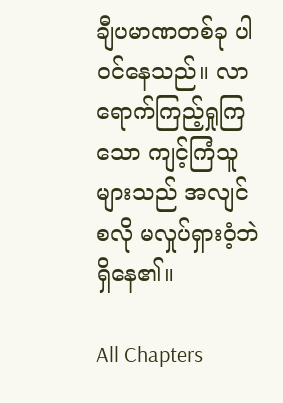ချီပမာဏတစ်ခု ပါဝင်နေသည်။ လာရောက်ကြည့်ရှုကြသော ကျင့်ကြံသူများသည် အလျင်စလို မလှုပ်ရှားဝံ့ဘဲ ရှိနေ၏။

All Chapters